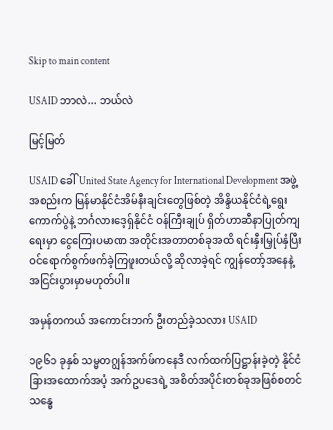Skip to main content

USAID ဘာလဲ... ဘယ်လဲ

မြင့်မြတ်

USAID ခေါ် United State Agency for International Development အဖွဲ့အစည်းက မြန်မာနိုင်ငံအိမ်နီးချင်းတွေဖြစ်တဲ့ အိန္ဒိယနိုင်ငံရဲ့ရွေးကောက်ပွဲနဲ့ ဘင်္ဂလားဒေ့ရှ်နိုင်ငံ ဝန်ကြီးချုပ် ရှိတ်ဟာဆီနာပြုတ်ကျရေးမှာ ငွေကြေးပမာဏ အတိုင်းအတာတစ်ခုအထိ ရင်းနှီးမြှုပ်နှံပြီး ဝင်ရောက်စွက်ဖက်ခဲ့ကြဖူးတယ်လို့ ဆိုလာခဲ့ရင် ကျွန်တော့်အနေနဲ့ အငြင်းပွားမှာမဟုတ်ပါ။

အမှန်တကယ် အကောင်းဘက် ဦးတည်ခဲ့သလား USAID

၁၉၆၁ ခုနှစ် သမ္မတဂျွန်အက်ဖ်ကနေဒီ လက်ထက်ပြဋ္ဌာန်းခဲ့တဲ့ နိုင်ငံခြားအထောက်အပံ့ အက်ဥပဒေရဲ့ အစိတ်အပိုင်းတစ်ခုအဖြစ်စတင် သန္ဓေ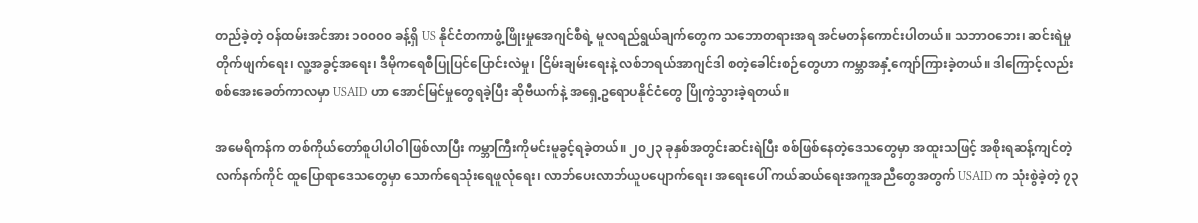တည်ခဲ့တဲ့ ဝန်ထမ်းအင်အား ၁၀၀၀၀ ခန့်ရှိ US နိုင်ငံတကာဖွံ့ဖြိုးမှုအေဂျင်စီရဲ့ မူလရည်ရွယ်ချက်တွေက သဘောတရားအရ အင်မတန်ကောင်းပါတယ်။ သဘာဝဘေး၊ ဆင်းရဲမှုတိုက်ဖျက်ရေး၊ လူ့အခွင့်အရေး၊ ဒီမိုကရေစီပြုပြင်ပြောင်းလဲမှု၊ ငြိမ်းချမ်းရေးနဲ့ လစ်ဘရယ်အာဂျင်ဒါ စတဲ့ခေါင်းစဉ်တွေဟာ ကမ္ဘာအနှံ့ကျော်ကြားခဲ့တယ်။ ဒါကြောင့်လည်း စစ်အေးခေတ်ကာလမှာ USAID ဟာ အောင်မြင်မှုတွေရခဲ့ပြီး ဆိုဗီယက်နဲ့ အရှေ့ဥရောပနိုင်ငံတွေ ပြိုကွဲသွားခဲ့ရတယ်။

အမေရိကန်က တစ်ကိုယ်တော်စူပါပါဝါဖြစ်လာပြီး ကမ္ဘာကြီးကိုမင်းမူခွင့်ရခဲ့တယ်။ ၂၀၂၃ ခုနှစ်အတွင်းဆင်းရဲပြီး စစ်ဖြစ်နေတဲ့ဒေသတွေမှာ အထူးသဖြင့် အစိုးရဆန့်ကျင်တဲ့ လက်နက်ကိုင် ထူပြောရာဒေသတွေမှာ သောက်ရေသုံးရေဖူလုံရေး၊ လာဘ်ပေးလာဘ်ယူပပျောက်ရေး၊ အရေးပေါ် ကယ်ဆယ်ရေးအကူအညီတွေအတွက် USAID က သုံးစွဲခဲ့တဲ့ ၇၃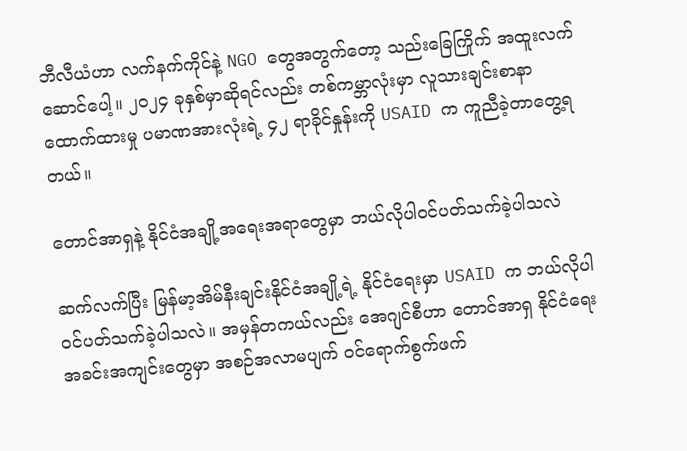ဘီလီယံဟာ လက်နက်ကိုင်နဲ့ NGO တွေအတွက်တော့ သည်းခြေကြိုက် အထူးလက်ဆောင်ပေါ့။ ၂၀၂၄ ခုနှစ်မှာဆိုရင်လည်း တစ်ကမ္ဘာလုံးမှာ လူသားချင်းစာနာထောက်ထားမှု ပမာဏအားလုံးရဲ့ ၄၂ ရာခိုင်နှုန်းကို USAID က ကူညီခဲ့တာတွေ့ရတယ်။

တောင်အာရှနဲ့ နိုင်ငံအချို့အရေးအရာတွေမှာ ဘယ်လိုပါဝင်ပတ်သက်ခဲ့ပါသလဲ

ဆက်လက်ပြီး မြန်မာ့အိမ်နီးချင်းနိုင်ငံအချို့ရဲ့ နိုင်ငံရေးမှာ USAID က ဘယ်လိုပါဝင်ပတ်သက်ခဲ့ပါသလဲ။ အမှန်တကယ်လည်း အေဂျင်စီဟာ တောင်အာရှ နိုင်ငံရေးအခင်းအကျင်းတွေမှာ အစဉ်အလာမပျက် ဝင်ရောက်စွက်ဖက်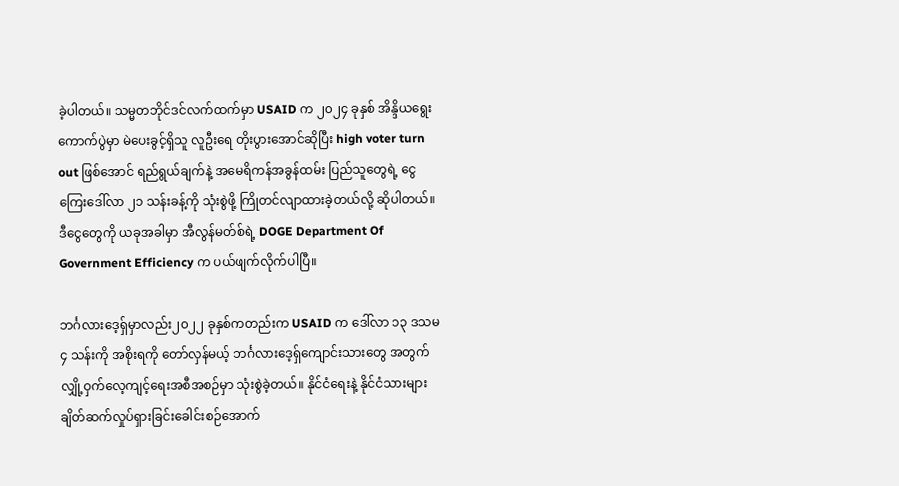ခဲ့ပါတယ်။ သမ္မတဘိုင်ဒင်လက်ထက်မှာ USAID က ၂၀၂၄ ခုနှစ် အိန္ဒိယရွေးကောက်ပွဲမှာ မဲပေးခွင့်ရှိသူ လူဦးရေ တိုးပွားအောင်ဆိုပြီး high voter turn out ဖြစ်အောင် ရည်ရွယ်ချက်နဲ့ အမေရိကန်အခွန်ထမ်း ပြည်သူတွေရဲ့ ငွေကြေးဒေါ်လာ ၂၁ သန်းခန့်ကို သုံးစွဲဖို့ ကြိုတင်လျာထားခဲ့တယ်လို့ ဆိုပါတယ်။ ဒီငွေတွေကို ယခုအခါမှာ အီလွန်မတ်စ်ရဲ့ DOGE Department Of Government Efficiency က ပယ်ဖျက်လိုက်ပါပြီ။

ဘင်္ဂလားဒေ့ရှ်မှာလည်း၂၀၂၂ ခုနှစ်ကတည်းက USAID က ဒေါ်လာ ၁၃ ဒသမ ၄ သန်းကို အစိုးရကို တော်လှန်မယ့် ဘင်္ဂလားဒေ့ရှ်ကျောင်းသားတွေ အတွက် လျှို့ဝှက်လေ့ကျင့်ရေးအစီအစဉ်မှာ သုံးစွဲခဲ့တယ်။ နိုင်ငံရေးနဲ့ နိုင်ငံသားများ ချိတ်ဆက်လှုပ်ရှားခြင်းခေါင်းစဉ်အောက်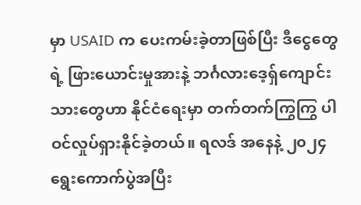မှာ USAID က ပေးကမ်းခဲ့တာဖြစ်ပြီး ဒီငွေတွေရဲ့ ဖြားယောင်းမှုအားနဲ့ ဘင်္ဂလားဒေ့ရှ်ကျောင်းသားတွေဟာ နိုင်ငံရေးမှာ တက်တက်ကြွကြွ ပါဝင်လှုပ်ရှားနိုင်ခဲ့တယ်။ ရလဒ် အနေနဲ့ ၂၀၂၄ ရွေးကောက်ပွဲအပြီး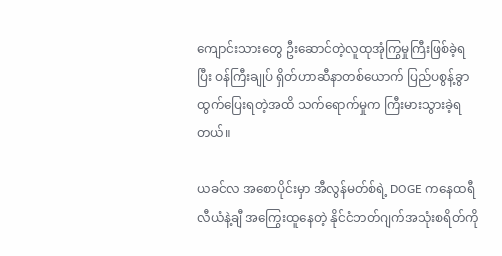ကျောင်းသားတွေ ဦးဆောင်တဲ့လူထုအုံကြွမှုကြီးဖြစ်ခဲ့ရပြီး ဝန်ကြီးချုပ် ရှိတ်ဟာဆီနာတစ်ယောက် ပြည်ပစွန့်ခွာထွက်ပြေးရတဲ့အထိ သက်ရောက်မှုက ကြီးမားသွားခဲ့ရတယ်။

ယခင်လ အစောပိုင်းမှာ အီလွန်မတ်စ်ရဲ့ DOGE ကနေထရီလီယံနဲ့ချီ အကြွေးထူနေတဲ့ နိုင်ငံဘတ်ဂျက်အသုံးစရိတ်ကို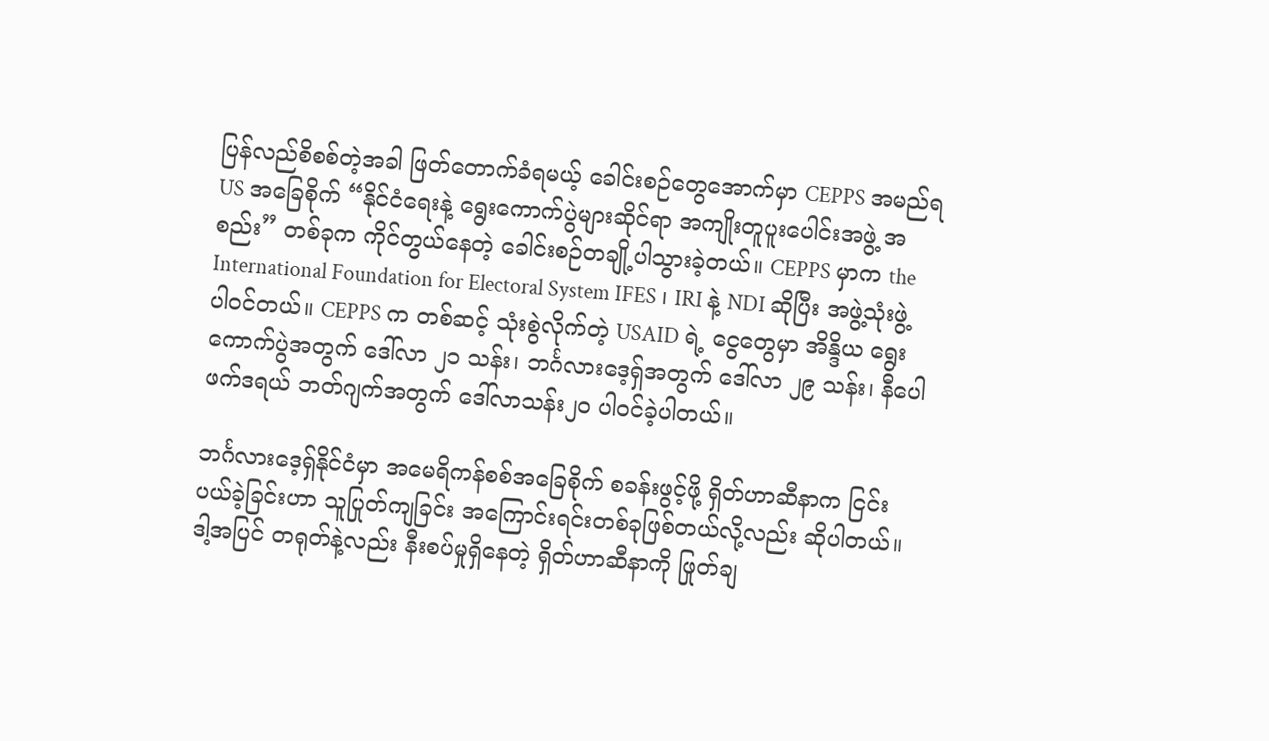ပြန်လည်စိစစ်တဲ့အခါ ဖြတ်တောက်ခံရမယ့် ခေါင်းစဉ်တွေအောက်မှာ CEPPS အမည်ရ US အခြေစိုက် “နိုင်ငံရေးနဲ့ ရွေးကောက်ပွဲများဆိုင်ရာ အကျိုးတူပူးပေါင်းအဖွဲ့ အစည်း” တစ်ခုက ကိုင်တွယ်နေတဲ့ ခေါင်းစဉ်တချို့ပါသွားခဲ့တယ်။ CEPPS မှာက the International Foundation for Electoral System IFES ၊ IRI နဲ့ NDI ဆိုပြီး အဖွဲ့သုံးဖွဲ့ပါဝင်တယ်။ CEPPS က တစ်ဆင့် သုံးစွဲလိုက်တဲ့ USAID ရဲ့ ငွေတွေမှာ အိန္ဒိယ ရွေးကောက်ပွဲအတွက် ဒေါ်လာ ၂၁ သန်း၊ ဘင်္ဂလားဒေ့ရှ်အတွက် ဒေါ်လာ ၂၉ သန်း၊ နီပေါဖက်ဒရယ် ဘတ်ဂျက်အတွက် ဒေါ်လာသန်း၂၀ ပါဝင်ခဲ့ပါတယ်။

ဘင်္ဂလားဒေ့ရှ်နိုင်ငံမှာ အမေရိကန်စစ်အခြေစိုက် စခန်းဖွင့်ဖို့ ရှိတ်ဟာဆီနာက ငြင်းပယ်ခဲ့ခြင်းဟာ သူပြုတ်ကျခြင်း အကြောင်းရင်းတစ်ခုဖြစ်တယ်လို့လည်း ဆိုပါတယ်။ ဒါ့အပြင် တရုတ်နဲ့လည်း နီးစပ်မှုရှိနေတဲ့ ရှိတ်ဟာဆီနာကို ဖြုတ်ချ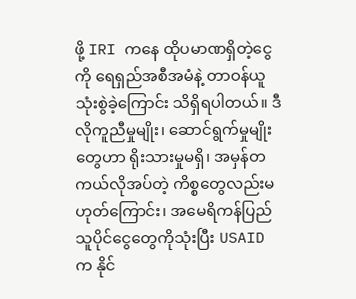ဖို့ IRI ကနေ ထိုပမာဏရှိတဲ့ငွေကို ရေရှည်အစီအမံနဲ့ တာဝန်ယူသုံးစွဲခဲ့ကြောင်း သိရှိရပါတယ်။ ဒီလိုကူညီမှုမျိုး၊ ဆောင်ရွက်မှုမျိုးတွေဟာ ရိုးသားမှုမရှိ၊ အမှန်တကယ်လိုအပ်တဲ့ ကိစ္စတွေလည်းမဟုတ်ကြောင်း၊ အမေရိကန်ပြည်သူပိုင်ငွေတွေကိုသုံးပြီး USAID က နိုင်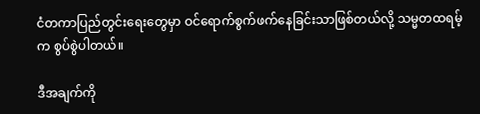ငံတကာပြည်တွင်းရေးတွေမှာ ဝင်ရောက်စွက်ဖက်နေခြင်းသာဖြစ်တယ်လို့ သမ္မတထရမ့်က စွပ်စွဲပါတယ်။

ဒီအချက်ကို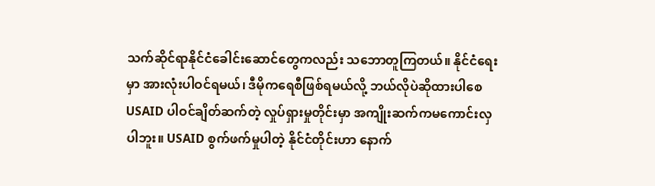သက်ဆိုင်ရာနိုင်ငံခေါင်းဆောင်တွေကလည်း သဘောတူကြတယ်။ နိုင်ငံရေးမှာ အားလုံးပါဝင်ရမယ်၊ ဒီမိုကရေစီဖြစ်ရမယ်လို့ ဘယ်လိုပဲဆိုထားပါစေ USAID ပါဝင်ချိတ်ဆက်တဲ့ လှုပ်ရှားမှုတိုင်းမှာ အကျိုးဆက်ကမကောင်းလှပါဘူး။ USAID စွက်ဖက်မှုပါတဲ့ နိုင်ငံတိုင်းဟာ နောက်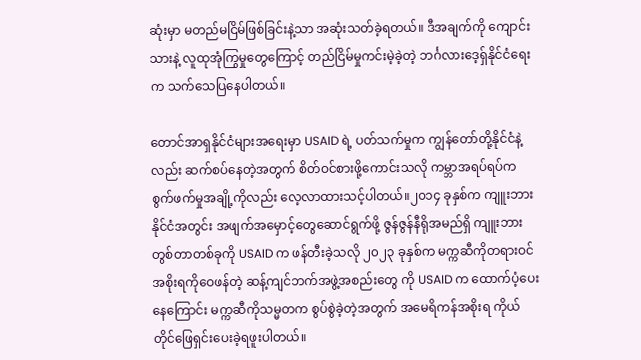ဆုံးမှာ မတည်မငြိမ်ဖြစ်ခြင်းနဲ့သာ အဆုံးသတ်ခဲ့ရတယ်။ ဒီအချက်ကို ကျောင်းသားနဲ့ လူထုအုံကြွမှုတွေကြောင့် တည်ငြိမ်မှုကင်းမဲ့ခဲ့တဲ့ ဘင်္ဂလားဒေ့ရှ်နိုင်ငံရေးက သက်သေပြနေပါတယ်။

တောင်အာရှနိုင်ငံများအရေးမှာ USAID ရဲ့ ပတ်သက်မှုက ကျွန်တော်တို့နိုင်ငံနဲ့လည်း ဆက်စပ်နေတဲ့အတွက် စိတ်ဝင်စားဖို့ကောင်းသလို ကမ္ဘာအရပ်ရပ်က စွက်ဖက်မှုအချို့ကိုလည်း လေ့လာထားသင့်ပါတယ်။၂၀၁၄ ခုနှစ်က ကျူးဘားနိုင်ငံအတွင်း အဖျက်အမှောင့်တွေဆောင်ရွက်ဖို့ ဇွန်ဇွန်နီရိုအမည်ရှိ ကျူးဘားတွစ်တာတစ်ခုကို USAID က ဖန်တီးခဲ့သလို ၂၀၂၃ ခုနှစ်က မက္ကဆီကိုတရားဝင် အစိုးရကိုဝေဖန်တဲ့ ဆန့်ကျင်ဘက်အဖွဲ့အစည်းတွေ ကို USAID က ထောက်ပံ့ပေးနေကြောင်း မက္ကဆီကိုသမ္မတက စွပ်စွဲခဲ့တဲ့အတွက် အမေရိကန်အစိုးရ ကိုယ်တိုင်ဖြေရှင်းပေးခဲ့ရဖူးပါတယ်။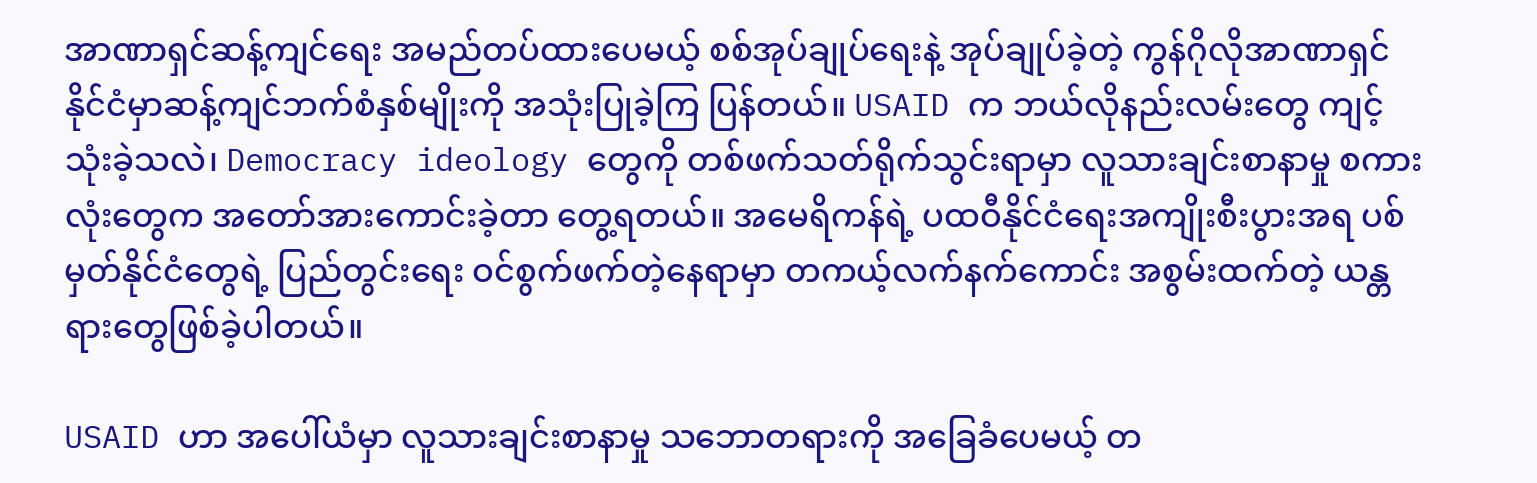အာဏာရှင်ဆန့်ကျင်ရေး အမည်တပ်ထားပေမယ့် စစ်အုပ်ချုပ်ရေးနဲ့ အုပ်ချုပ်ခဲ့တဲ့ ကွန်ဂိုလိုအာဏာရှင် နိုင်ငံမှာဆန့်ကျင်ဘက်စံနှစ်မျိုးကို အသုံးပြုခဲ့ကြ ပြန်တယ်။ USAID က ဘယ်လိုနည်းလမ်းတွေ ကျင့်သုံးခဲ့သလဲ၊ Democracy ideology တွေကို တစ်ဖက်သတ်ရိုက်သွင်းရာမှာ လူသားချင်းစာနာမှု စကားလုံးတွေက အတော်အားကောင်းခဲ့တာ တွေ့ရတယ်။ အမေရိကန်ရဲ့ ပထဝီနိုင်ငံရေးအကျိုးစီးပွားအရ ပစ်မှတ်နိုင်ငံတွေရဲ့ ပြည်တွင်းရေး ဝင်စွက်ဖက်တဲ့နေရာမှာ တကယ့်လက်နက်ကောင်း အစွမ်းထက်တဲ့ ယန္တရားတွေဖြစ်ခဲ့ပါတယ်။

USAID ဟာ အပေါ်ယံမှာ လူသားချင်းစာနာမှု သဘောတရားကို အခြေခံပေမယ့် တ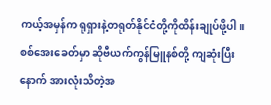ကယ့်အမှန်က ရုရှားနဲ့တရုတ်နိုင်ငံတို့ကိုထိန်းချုပ်ဖို့ပါ။ စစ်အေးခေတ်မှာ ဆိုဗီယက်ကွန်မြူနစ်တို့ ကျဆုံးပြီးနောက် အားလုံးသိတဲ့အ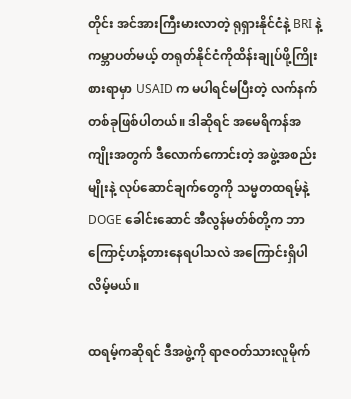တိုင်း အင်အားကြီးမားလာတဲ့ ရုရှားနိုင်ငံနဲ့ BRI နဲ့ ကမ္ဘာပတ်မယ့် တရုတ်နိုင်ငံကိုထိန်းချုပ်ဖို့ကြိုးစားရာမှာ USAID က မပါရင်မပြီးတဲ့ လက်နက်တစ်ခုဖြစ်ပါတယ်။ ဒါဆိုရင် အမေရိကန်အကျိုးအတွက် ဒီလောက်ကောင်းတဲ့ အဖွဲ့အစည်းမျိုးနဲ့ လုပ်ဆောင်ချက်တွေကို သမ္မတထရမ့်နဲ့ DOGE ခေါင်းဆောင် အီလွန်မတ်စ်တို့က ဘာကြောင့်ဟန့်တားနေရပါသလဲ အကြောင်းရှိပါလိမ့်မယ်။

ထရမ့်ကဆိုရင် ဒီအဖွဲ့ကို ရာဇဝတ်သားလူမိုက်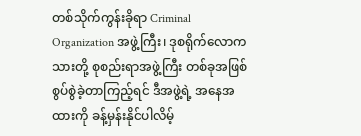တစ်သိုက်ကွန်းခိုရာ Criminal Organization အဖွဲ့ကြီး၊ ဒုစရိုက်လောကသားတို့ စုစည်းရာအဖွဲ့ကြီး တစ်ခုအဖြစ် စွပ်စွဲခဲ့တာကြည့်ရင် ဒီအဖွဲ့ရဲ့ အနေအထားကို ခန့်မှန်းနိုင်ပါလိမ့်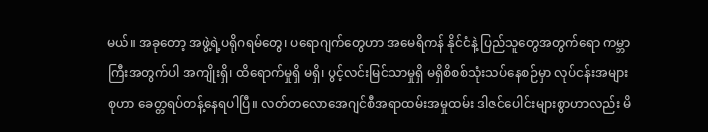မယ်။ အခုတော့ အဖွဲ့ရဲ့ပရိုဂရမ်တွေ၊ ပရောဂျက်တွေဟာ အမေရိကန် နိုင်ငံနဲ့ ပြည်သူတွေအတွက်ရော ကမ္ဘာကြီးအတွက်ပါ အကျိုးရှိ၊ ထိရောက်မှုရှိ မရှိ၊ ပွင့်လင်းမြင်သာမှုရှိ မရှိစိစစ်သုံးသပ်နေစဉ်မှာ လုပ်ငန်းအများစုဟာ ခေတ္တရပ်တန့်နေရပါပြီ။ လတ်တလောအေဂျင်စီအရာထမ်းအမှုထမ်း ဒါဇင်ပေါင်းများစွာဟာလည်း မိ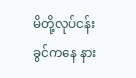မိတို့လုပ်ငန်းခွင်ကနေ နား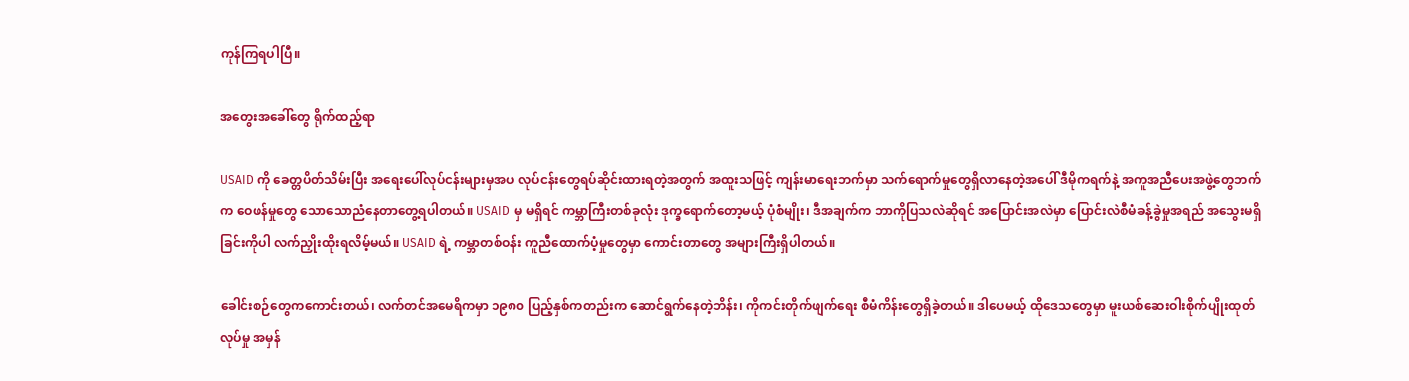ကုန်ကြရပါပြီ။

အတွေးအခေါ်တွေ ရိုက်ထည့်ရာ

USAID ကို ခေတ္တပိတ်သိမ်းပြီး အရေးပေါ်လုပ်ငန်းများမှအပ လုပ်ငန်းတွေရပ်ဆိုင်းထားရတဲ့အတွက် အထူးသဖြင့် ကျန်းမာရေးဘက်မှာ သက်ရောက်မှုတွေရှိလာနေတဲ့အပေါ် ဒီမိုကရက်နဲ့ အကူအညီပေးအဖွဲ့တွေဘက်က ဝေဖန်မှုတွေ သောသောညံနေတာတွေ့ရပါတယ်။ USAID မှ မရှိရင် ကမ္ဘာကြီးတစ်ခုလုံး ဒုက္ခရောက်တော့မယ့် ပုံစံမျိုး၊ ဒီအချက်က ဘာကိုပြသလဲဆိုရင် အပြောင်းအလဲမှာ ပြောင်းလဲစီမံခန့်ခွဲမှုအရည် အသွေးမရှိခြင်းကိုပါ လက်ညှိုးထိုးရလိမ့်မယ်။ USAID ရဲ့ ကမ္ဘာတစ်ဝန်း ကူညီထောက်ပံ့မှုတွေမှာ ကောင်းတာတွေ အများကြီးရှိပါတယ်။

ခေါင်းစဉ်တွေကကောင်းတယ်၊ လက်တင်အမေရိကမှာ ၁၉၈၀ ပြည့်နှစ်ကတည်းက ဆောင်ရွက်နေတဲ့ဘိန်း၊ ကိုကင်းတိုက်ဖျက်ရေး စီမံကိန်းတွေရှိခဲ့တယ်။ ဒါပေမယ့် ထိုဒေသတွေမှာ မူးယစ်ဆေးဝါးစိုက်ပျိုးထုတ်လုပ်မှု အမှန်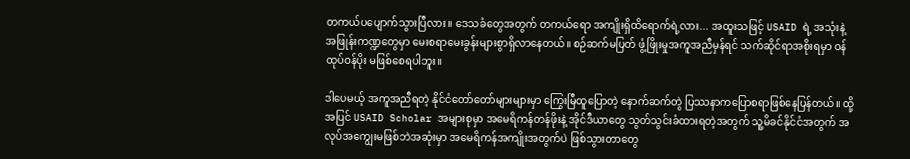တကယ်ပပျောက်သွားပြီလား။ ဒေသခံတွေအတွက် တကယ်ရော အကျိုးရှိထိရောက်ရဲ့လား... အထူးသဖြင့် USAID ရဲ့ အသုံးနဲ့ အဖြုန်းကဏ္ဍတွေမှာ မေးစရာမေးခွန်းများစွာရှိလာနေတယ်။ စဉ်ဆက်မပြတ် ဖွံ့ဖြိုးမှုအကူအညီမှန်ရင် သက်ဆိုင်ရာအစိုးရမှာ ဝန်ထုပ်ဝန်ပိုး မဖြစ်စေရပါဘူး။

ဒါပေမယ့် အကူအညီရတဲ့ နိုင်ငံတော်တော်များများမှာ ကြွေးမြီထူပြောတဲ့ နောက်ဆက်တွဲ ပြဿနာကပြောစရာဖြစ်နေပြန်တယ်။ ထို့အပြင် USAID Scholar အများစုမှာ အမေရိကန်တန်ဖိုးနဲ့ အိုင်ဒီယာတွေ သွတ်သွင်းခံထားရတဲ့အတွက် သူ့မိခင်နိုင်ငံအတွက် အလုပ်အကျွေးမဖြစ်ဘဲအဆုံးမှာ အမေရိကန်အကျိုးအတွက်ပဲ ဖြစ်သွားတာတွေ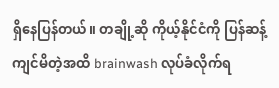ရှိနေပြန်တယ်။ တချို့ဆို ကိုယ့်နိုင်ငံကို ပြန်ဆန့်ကျင်မိတဲ့အထိ brainwash လုပ်ခံလိုက်ရ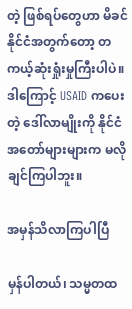တဲ့ ဖြစ်ရပ်တွေဟာ မိခင်နိုင်ငံအတွက်တော့ တကယ့်ဆုံးရှုံးမှုကြီးပါပဲ။ ဒါကြောင့် USAID ကပေးတဲ့ ဒေါ်လာမျိုးကို နိုင်ငံအတော်များများက မလိုချင်ကြပါဘူး။

အမှန်သိလာကြပါပြီ

မှန်ပါတယ်၊ သမ္မတထ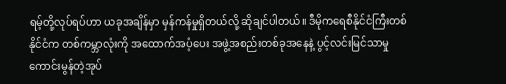ရမ့်တို့လုပ်ရပ်ဟာ ယခုအချိန်မှာ မှန်ကန်မှုရှိတယ်လို့ ဆိုချင်ပါတယ်။ ဒီမိုကရေစီနိုင်ငံကြီးတစ်နိုင်ငံက တစ်ကမ္ဘာလုံးကို အထောက်အပံ့ပေး အဖွဲ့အစည်းတစ်ခုအနေနဲ့ ပွင့်လင်းမြင်သာမှု ကောင်းမွန်တဲ့အုပ်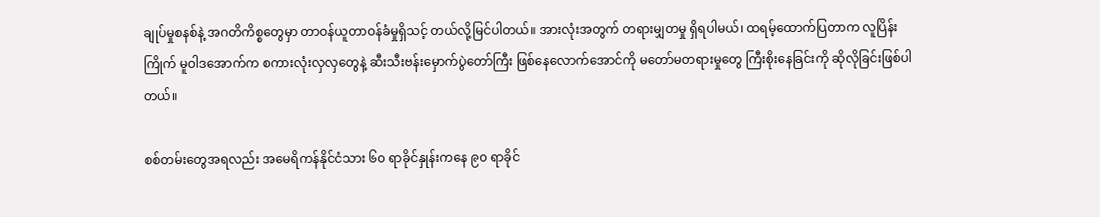ချုပ်မှုစနစ်နဲ့ အဂတိကိစ္စတွေမှာ တာဝန်ယူတာဝန်ခံမှုရှိသင့် တယ်လို့မြင်ပါတယ်။ အားလုံးအတွက် တရားမျှတမှု ရှိရပါမယ်၊ ထရမ့်ထောက်ပြတာက လူပြိန်းကြိုက် မူဝါဒအောက်က စကားလုံးလှလှတွေနဲ့ ဆီးသီးဗန်းမှောက်ပွဲတော်ကြီး ဖြစ်နေလောက်အောင်ကို မတော်မတရားမှုတွေ ကြီးစိုးနေခြင်းကို ဆိုလိုခြင်းဖြစ်ပါတယ်။

စစ်တမ်းတွေအရလည်း အမေရိကန်နိုင်ငံသား ၆၀ ရာခိုင်နှုန်းကနေ ၉၀ ရာခိုင်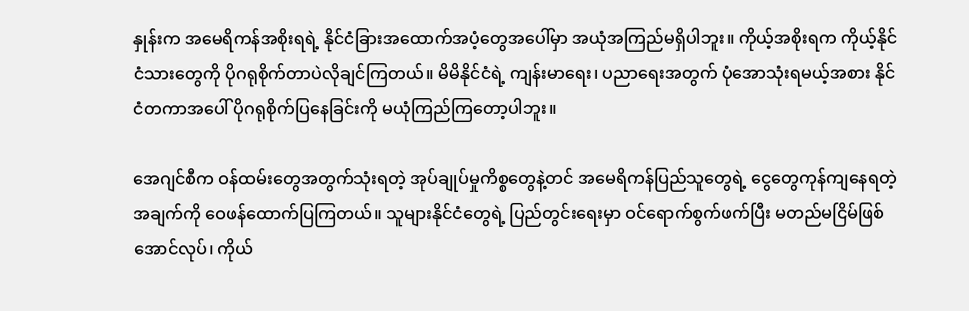နှုန်းက အမေရိကန်အစိုးရရဲ့ နိုင်ငံခြားအထောက်အပံ့တွေအပေါ်မှာ အယုံအကြည်မရှိပါဘူး။ ကိုယ့်အစိုးရက ကိုယ့်နိုင်ငံသားတွေကို ပိုဂရုစိုက်တာပဲလိုချင်ကြတယ်။ မိမိနိုင်ငံရဲ့ ကျန်းမာရေး၊ ပညာရေးအတွက် ပုံအောသုံးရမယ့်အစား နိုင်ငံတကာအပေါ် ပိုဂရုစိုက်ပြနေခြင်းကို မယုံကြည်ကြတော့ပါဘူး။

အေဂျင်စီက ဝန်ထမ်းတွေအတွက်သုံးရတဲ့ အုပ်ချုပ်မှုကိစ္စတွေနဲ့တင် အမေရိကန်ပြည်သူတွေရဲ့ ငွေတွေကုန်ကျနေရတဲ့အချက်ကို ဝေဖန်ထောက်ပြကြတယ်။ သူများနိုင်ငံတွေရဲ့ ပြည်တွင်းရေးမှာ ဝင်ရောက်စွက်ဖက်ပြီး မတည်မငြိမ်ဖြစ်အောင်လုပ်၊ ကိုယ်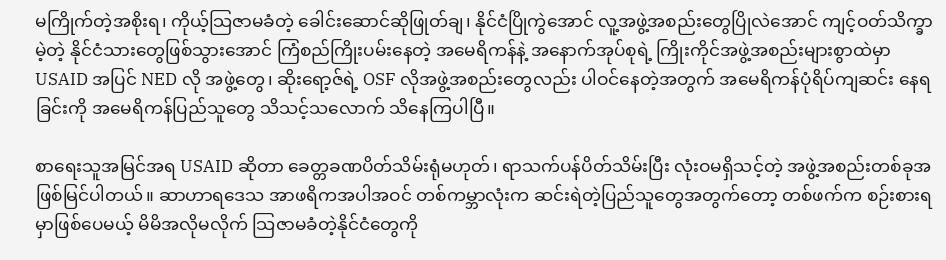မကြိုက်တဲ့အစိုးရ၊ ကိုယ့်သြဇာမခံတဲ့ ခေါင်းဆောင်ဆိုဖြုတ်ချ၊ နိုင်ငံပြိုကွဲအောင် လူ့အဖွဲ့အစည်းတွေပြိုလဲအောင် ကျင့်ဝတ်သိက္ခာမဲ့တဲ့ နိုင်ငံသားတွေဖြစ်သွားအောင် ကြံစည်ကြိုးပမ်းနေတဲ့ အမေရိကန်နဲ့ အနောက်အုပ်စုရဲ့ ကြိုးကိုင်အဖွဲ့အစည်းများစွာထဲမှာ USAID အပြင် NED လို အဖွဲ့တွေ၊ ဆိုးရော့ဇ်ရဲ့ OSF လိုအဖွဲ့အစည်းတွေလည်း ပါဝင်နေတဲ့အတွက် အမေရိကန်ပုံရိပ်ကျဆင်း နေရခြင်းကို အမေရိကန်ပြည်သူတွေ သိသင့်သလောက် သိနေကြပါပြီ။

စာရေးသူအမြင်အရ USAID ဆိုတာ ခေတ္တခဏပိတ်သိမ်းရုံမဟုတ်၊ ရာသက်ပန်ပိတ်သိမ်းပြီး လုံးဝမရှိသင့်တဲ့ အဖွဲ့အစည်းတစ်ခုအဖြစ်မြင်ပါတယ်။ ဆာဟာရဒေသ အာဖရိကအပါအဝင် တစ်ကမ္ဘာလုံးက ဆင်းရဲတဲ့ပြည်သူတွေအတွက်တော့ တစ်ဖက်က စဉ်းစားရမှာဖြစ်ပေမယ့် မိမိအလိုမလိုက် သြဇာမခံတဲ့နိုင်ငံတွေကို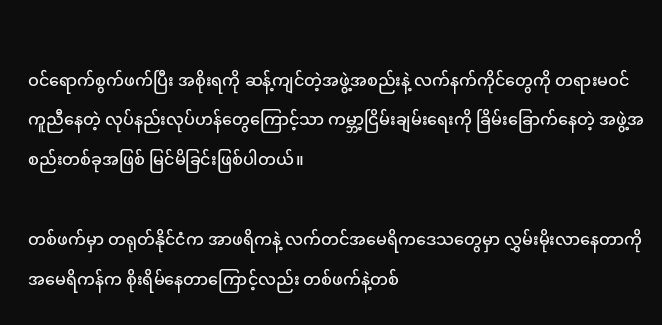ဝင်ရောက်စွက်ဖက်ပြီး အစိုးရကို ဆန့်ကျင်တဲ့အဖွဲ့အစည်းနဲ့ လက်နက်ကိုင်တွေကို တရားမဝင်ကူညီနေတဲ့ လုပ်နည်းလုပ်ဟန်တွေကြောင့်သာ ကမ္ဘာ့ငြိမ်းချမ်းရေးကို ခြိမ်းခြောက်နေတဲ့ အဖွဲ့အစည်းတစ်ခုအဖြစ် မြင်မိခြင်းဖြစ်ပါတယ်။

တစ်ဖက်မှာ တရုတ်နိုင်ငံက အာဖရိကနဲ့ လက်တင်အမေရိကဒေသတွေမှာ လွှမ်းမိုးလာနေတာကို အမေရိကန်က စိုးရိမ်နေတာကြောင့်လည်း တစ်ဖက်နဲ့တစ်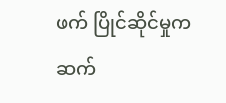ဖက် ပြိုင်ဆိုင်မှုက ဆက်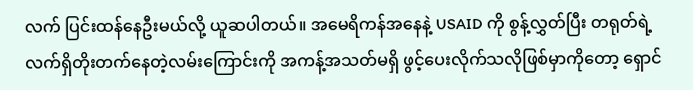လက် ပြင်းထန်နေဦးမယ်လို့ ယူဆပါတယ်။ အမေရိကန်အနေနဲ့ USAID ကို စွန့်လွှတ်ပြီး တရုတ်ရဲ့ လက်ရှိတိုးတက်နေတဲ့လမ်းကြောင်းကို အကန့်အသတ်မရှိ ဖွင့်ပေးလိုက်သလိုဖြစ်မှာကိုတော့ ရှောင်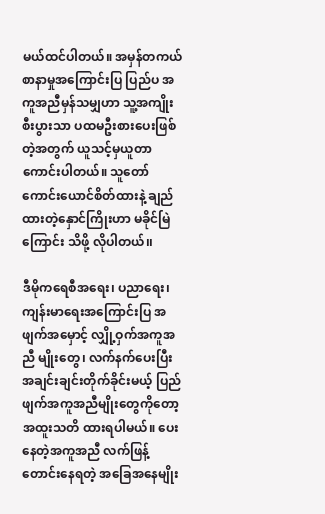မယ်ထင်ပါတယ်။ အမှန်တကယ် စာနာမှုအကြောင်းပြ ပြည်ပ အကူအညီမှန်သမျှဟာ သူ့အကျိုးစီးပွားသာ ပထမဦးစားပေးဖြစ်တဲ့အတွက် ယူသင့်မှယူတာကောင်းပါတယ်။ သူတော်ကောင်းယောင်စိတ်ထားနဲ့ ချည်ထားတဲ့နှောင်ကြိုးဟာ မခိုင်မြဲကြောင်း သိဖို့ လိုပါတယ်၊၊

ဒီမိုကရေစီအရေး၊ ပညာရေး၊ ကျန်းမာရေးအကြောင်းပြ အဖျက်အမှောင့် လျှို့ဝှက်အကူအညီ မျိုးတွေ၊ လက်နက်ပေးပြီး အချင်းချင်းတိုက်ခိုင်းမယ့် ပြည်ဖျက်အကူအညီမျိုးတွေကိုတော့ အထူးသတိ ထားရပါမယ်။ ပေးနေတဲ့အကူအညီ လက်ဖြန့်တောင်းနေရတဲ့ အခြေအနေမျိုး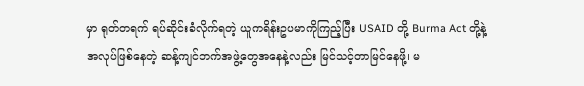မှာ ရုတ်တရက် ရပ်ဆိုင်းခံလိုက်ရတဲ့ ယူကရိန်းဥပမာကိုကြည့်ပြီး USAID တို့ Burma Act တို့နဲ့ အလုပ်ဖြစ်နေတဲ့ ဆန့်ကျင်ဘက်အဖွဲ့တွေအနေနဲ့လည်း မြင်သင့်တာမြင်နေဖို့၊ မ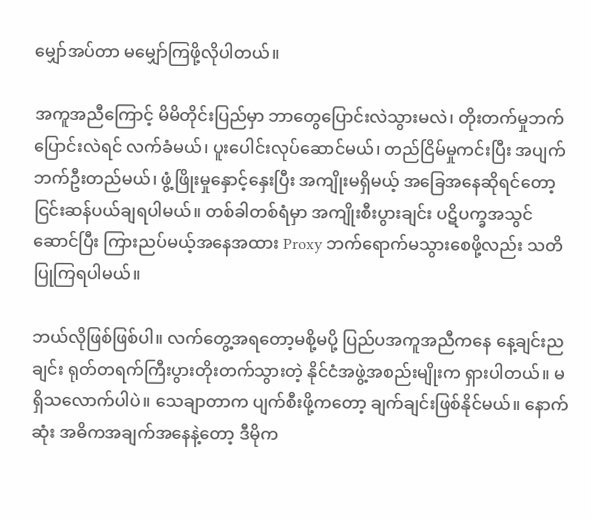မျှော်အပ်တာ မမျှော်ကြဖို့လိုပါတယ်။

အကူအညီကြောင့် မိမိတိုင်းပြည်မှာ ဘာတွေပြောင်းလဲသွားမလဲ၊ တိုးတက်မှုဘက်ပြောင်းလဲရင် လက်ခံမယ်၊ ပူးပေါင်းလုပ်ဆောင်မယ်၊ တည်ငြိမ်မှုကင်းပြီး အပျက်ဘက်ဦးတည်မယ်၊ ဖွံ့ဖြိုးမှုနှောင့်နှေးပြီး အကျိုးမရှိမယ့် အခြေအနေဆိုရင်တော့ ငြင်းဆန်ပယ်ချရပါမယ်။ တစ်ခါတစ်ရံမှာ အကျိုးစီးပွားချင်း ပဋိပက္ခအသွင်ဆောင်ပြီး ကြားညပ်မယ့်အနေအထား Proxy ဘက်ရောက်မသွားစေဖို့လည်း သတိပြုကြရပါမယ်။

ဘယ်လိုဖြစ်ဖြစ်ပါ။ လက်တွေ့အရတော့မစို့မပို့ ပြည်ပအကူအညီကနေ နေ့ချင်းညချင်း ရုတ်တရက်ကြီးပွားတိုးတက်သွားတဲ့ နိုင်ငံအဖွဲ့အစည်းမျိုးက ရှားပါတယ်။ မရှိသလောက်ပါပဲ။ သေချာတာက ပျက်စီးဖို့ကတော့ ချက်ချင်းဖြစ်နိုင်မယ်။ နောက်ဆုံး အဓိကအချက်အနေနဲ့တော့ ဒီမိုက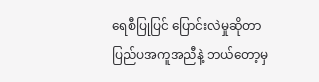ရေစီပြုပြင် ပြောင်းလဲမှုဆိုတာ ပြည်ပအကူအညီနဲ့ ဘယ်တော့မှ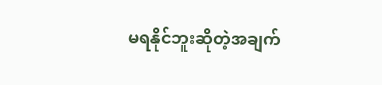မရနိုင်ဘူးဆိုတဲ့အချက်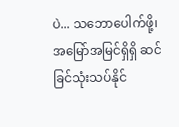ပဲ... သဘောပေါက်ဖို့၊ အမြော်အမြင်ရှိရှိ ဆင်ခြင်သုံးသပ်နိုင်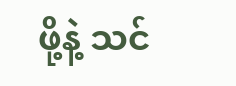ဖို့နဲ့ သင်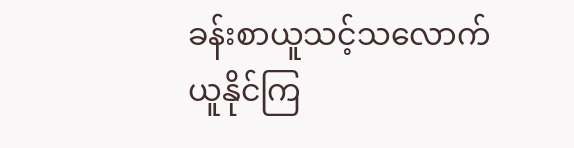ခန်းစာယူသင့်သလောက် ယူနိုင်ကြ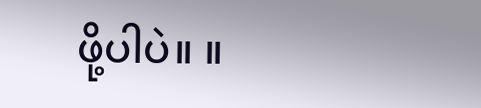ဖို့ပါပဲ။ ။